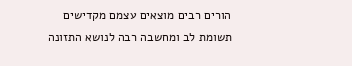הורים רבים מוצאים עצמם מקדישים תשומת לב ומחשבה רבה לנושא התזונה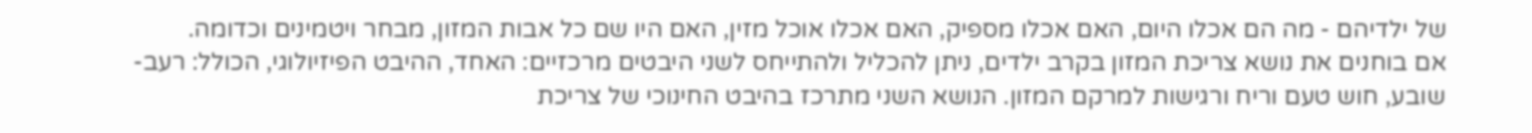של ילדיהם - מה הם אכלו היום, האם אכלו מספיק, האם אכלו אוכל מזין, האם היו שם כל אבות המזון, מבחר ויטמינים וכדומה.
אם בוחנים את נושא צריכת המזון בקרב ילדים, ניתן להכליל ולהתייחס לשני היבטים מרכזיים: האחד, ההיבט הפיזיולוגי, הכולל: רעב-שובע, חוש טעם וריח ורגישות למרקם המזון. הנושא השני מתרכז בהיבט החינוכי של צריכת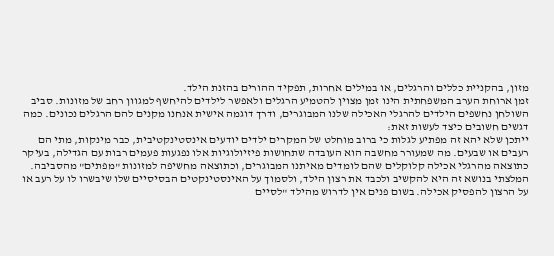מזון, בהקניית כללים והרגלים, או במילים אחרות, תפקיד ההורים בהזנת הילד.
זמן ארוחת הערב המשפחתית הינו זמן מצוין להטמיע הרגלים ולאפשר לילדים להיחשף למגוון רחב של מזונות. סביב השולחן נחשפים הילדים להרגלי האכילה שלנו המבוגרים, ודרך דוגמה אישית אנחנו מקנים להם הרגלים נכונים. כמה דגשים חשובים כיצד לעשות זאת:
ייתכן שלא יהא זה מפתיע לגלות כי ברוב מוחלט של המקרים ילדים יודעים אינסטינקטיבית, כבר מינקות, מתי הם רעבים או שבעים. מה שמעורר מחשבה הוא העובדה שתחושות פיזיולוגיות אלו נפגעות פעמים רבות עם הגדילה, בעיקר כתוצאה מהרגלי אכילה קלוקלים שהם לומדים מאיתנו המבוגרים, וכתוצאה מחשיפה למזונות "מפתים" מהסביבה.
המלצתי בנושא זה היא להקשיב ולכבד את רצון הילד, ולסמוך על האינסטינקטים הבסיסיים שלו שיבשרו לו על רעב או על הרצון להפסיק אכילה. בשום פנים אין לדרוש מהילד "לסיים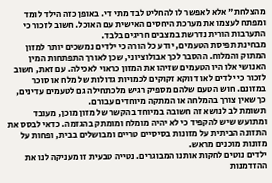מהצלחת" אלא לאפשר לו להחליט לבד מתי די. באופן כזה הילד לומד ומפתח לעצמו את מערכת היחסים האישית עם האוכל. חשוב לזכור כי התערבות הורית נדרשת במצבים חריגים בלבד.
מבחינת תפיסת הטעמים, יודע כל הורה כי ילדים נמשכים יותר למזון המתוק והמלוח. ההסבר לכך אבולוציוני, שכן לאורך התפתחות המין האנושי אלו היו הטעמים שזיהו את המזון כראוי לאכילה. עם זאת, חשוב לזכור כי ילדים לאו דווקא זקוקים לכמויות גדולות של מלח או סוכר במזונם. חוש הטעם שלהם מספיק רגיש מלכתחילה גם לטעמים עדינים, כך שאין צורך בהמלחה או המתקה מיוחדים עבורם.
תשומת לב לנושא זה חשובה במיוחד בהקשר של מזון מוכן, מעובד ומתועש שיש להקפיד כי לא יהיה מומלח ומומתק בהגזמה. כדאי לבסס את התזונה הביתית על מזונות בסיסיים טריים ומבושלים בבית, ופחות על מזונות מוכנים מראש.
ילדים נוטים לחקות אותנו המבוגרים. נטייה טבעית זו מעניקה לנו את ההזדמנות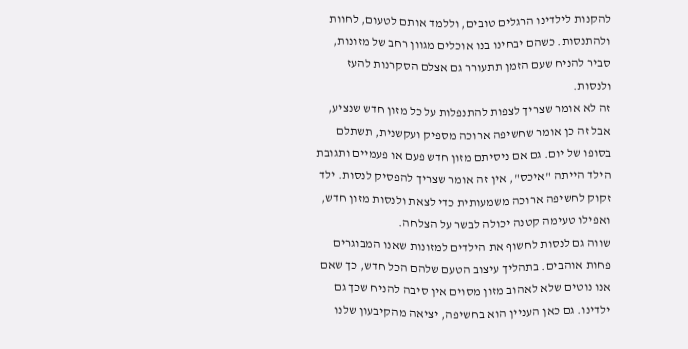להקנות לילדינו הרגלים טובים, וללמד אותם לטעום, לחוות ולהתנסות. כשהם יבחינו בנו אוכלים מגוון רחב של מזונות, סביר להניח שעם הזמן תתעורר גם אצלם הסקרנות להעז ולנסות.
זה לא אומר שצריך לצפות להתנפלות על כל מזון חדש שנציע, אבל זה כן אומר שחשיפה ארוכה מספיק ועקשנית, תשתלם בסופו של יום. גם אם ניסיתם מזון חדש פעם או פעמיים ותגובת הילד הייתה "איכס", אין זה אומר שצריך להפסיק לנסות. ילד זקוק לחשיפה ארוכה משמעותית כדי לצאת ולנסות מזון חדש, ואפילו טעימה קטנה יכולה לבשר על הצלחה.
שווה גם לנסות לחשוף את הילדים למזונות שאנו המבוגרים פחות אוהבים. בתהליך עיצוב הטעם שלהם הכל חדש, כך שאם אנו נוטים שלא לאהוב מזון מסוים אין סיבה להניח שכך גם ילדינו. גם כאן העניין הוא בחשיפה, יציאה מהקיבעון שלנו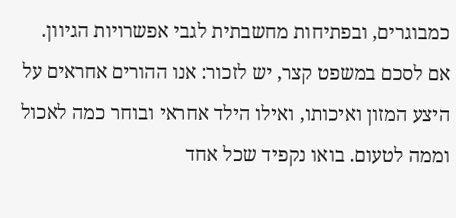כמבוגרים, ובפתיחות מחשבתית לגבי אפשרויות הגיוון.
אם לסכם במשפט קצר, יש לזכור: אנו ההורים אחראים על היצע המזון ואיכותו, ואילו הילד אחראי ובוחר כמה לאכול וממה לטעום. בואו נקפיד שכל אחד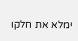ימלא את חלקו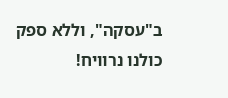ב"עסקה", וללא ספק כולנו נרוויח!